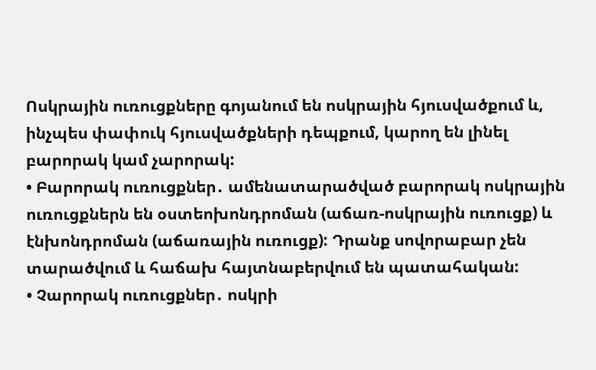Ոսկրային ուռուցքները գոյանում են ոսկրային հյուսվածքում և, ինչպես փափուկ հյուսվածքների դեպքում, կարող են լինել բարորակ կամ չարորակ:
• Բարորակ ուռուցքներ․ ամենատարածված բարորակ ոսկրային ուռուցքներն են օստեոխոնդրոման (աճառ-ոսկրային ուռուցք) և էնխոնդրոման (աճառային ուռուցք): Դրանք սովորաբար չեն տարածվում և հաճախ հայտնաբերվում են պատահական:
• Չարորակ ուռուցքներ․ ոսկրի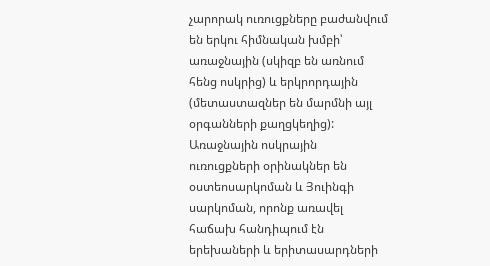չարորակ ուռուցքները բաժանվում են երկու հիմնական խմբի՝ առաջնային (սկիզբ են առնում հենց ոսկրից) և երկրորդային (մետաստազներ են մարմնի այլ օրգանների քաղցկեղից): Առաջնային ոսկրային ուռուցքների օրինակներ են օստեոսարկոման և Յուինգի սարկոման, որոնք առավել հաճախ հանդիպում էն երեխաների և երիտասարդների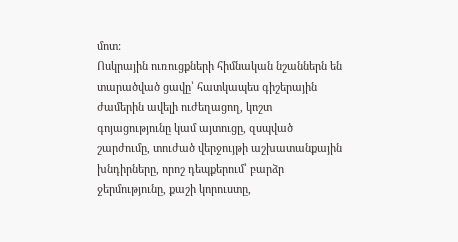մոտ:
Ոսկրային ուռուցքների հիմնական նշաններն են տարածված ցավը՝ հատկապես գիշերային ժամերին ավելի ուժեղացող, կոշտ գոյացությունը կամ այտուցը, զսպված շարժումը, տուժած վերջույթի աշխատանքային խնդիրները, որոշ դեպքերում՝ բարձր ջերմությունը, քաշի կորուստը,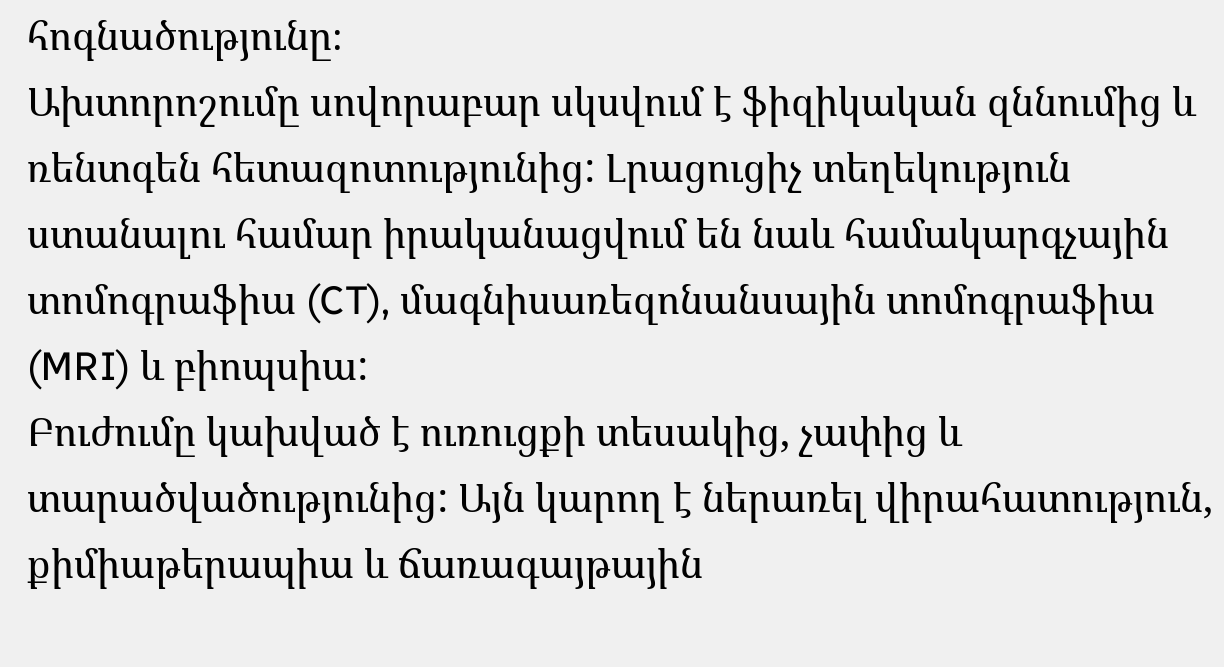հոգնածությունը։
Ախտորոշումը սովորաբար սկսվում է ֆիզիկական զննումից և ռենտգեն հետազոտությունից: Լրացուցիչ տեղեկություն ստանալու համար իրականացվում են նաև համակարգչային տոմոգրաֆիա (CT), մագնիսառեզոնանսային տոմոգրաֆիա (MRI) և բիոպսիա:
Բուժումը կախված է ուռուցքի տեսակից, չափից և տարածվածությունից: Այն կարող է ներառել վիրահատություն, քիմիաթերապիա և ճառագայթային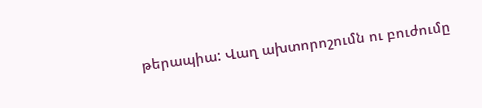թերապիա: Վաղ ախտորոշումն ու բուժումը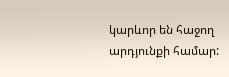կարևոր են հաջող արդյունքի համար: